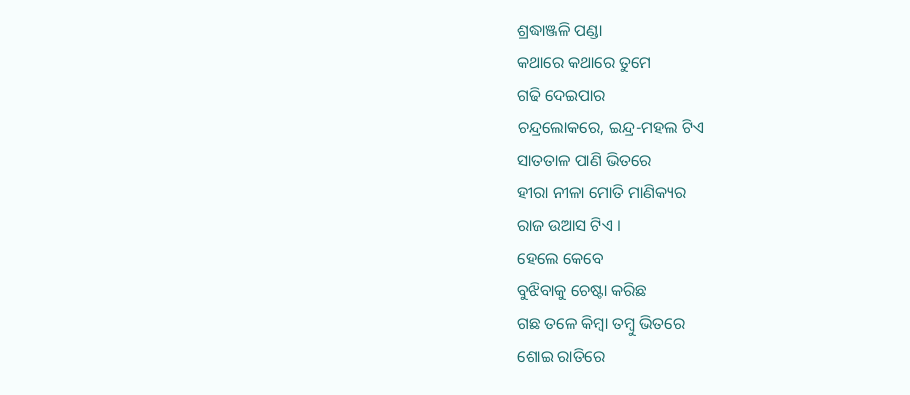ଶ୍ରଦ୍ଧାଞ୍ଜଳି ପଣ୍ଡା
କଥାରେ କଥାରେ ତୁମେ
ଗଢି ଦେଇପାର
ଚନ୍ଦ୍ରଲୋକରେ, ଇନ୍ଦ୍ର-ମହଲ ଟିଏ
ସାତତାଳ ପାଣି ଭିତରେ
ହୀରା ନୀଳା ମୋତି ମାଣିକ୍ୟର
ରାଜ ଉଆସ ଟିଏ ।
ହେଲେ କେବେ
ବୁଝିବାକୁ ଚେଷ୍ଟା କରିଛ
ଗଛ ତଳେ କିମ୍ବା ତମ୍ବୁ ଭିତରେ
ଶୋଇ ରାତିରେ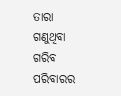ତାରା ଗଣୁଥିବା
ଗରିବ ପରିବାରର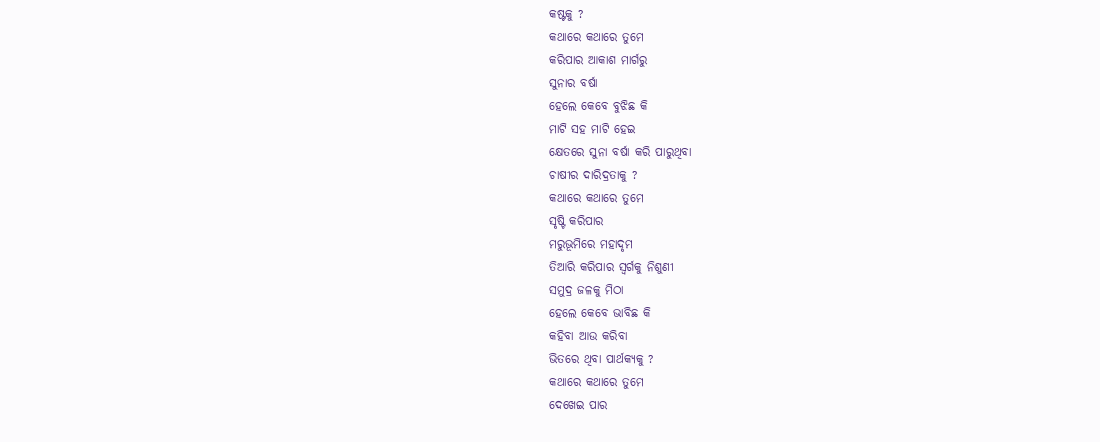କଷ୍ଟକୁ ?
କଥାରେ କଥାରେ ତୁମେ
କରିପାର ଆକାଶ ମାର୍ଗରୁ
ସୁନାର ବର୍ଷା
ହେଲେ କେବେ ବୁଝିଛ କି
ମାଟି ସହ ମାଟି ହେଇ
କ୍ଷେତରେ ସୁନା ବର୍ଷା କରି ପାରୁଥିବା
ଚାଷୀର ଦାରିଦ୍ରତାକୁ ?
କଥାରେ କଥାରେ ତୁମେ
ସୃଷ୍ଟି କରିପାର
ମରୁଭୂମିରେ ମହାଦୃମ
ତିଆରି କରିପାର ସ୍ୱର୍ଗକୁ ନିଶୁଣୀ
ସମୁଦ୍ର ଜଳକୁ ମିଠା
ହେଲେ କେବେ ଭାବିଛ କି
କହିବା ଆଉ କରିବା
ଭିତରେ ଥିବା ପାର୍ଥକ୍ୟକୁ ?
କଥାରେ କଥାରେ ତୁମେ
ଦେଖେଇ ପାର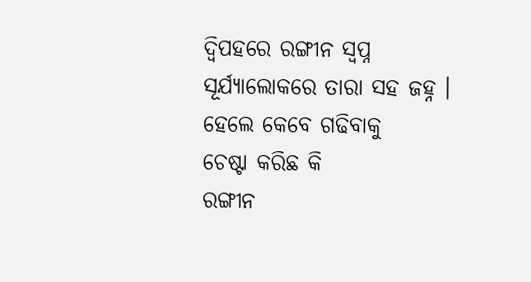ଦ୍ୱିପହରେ ରଙ୍ଗୀନ ସ୍ୱପ୍ନ
ସୂର୍ଯ୍ୟାଲୋକରେ ତାରା ସହ ଜହ୍ନ ।
ହେଲେ କେବେ ଗଢିବାକୁ
ଚେଷ୍ଟା କରିଛ କି
ରଙ୍ଗୀନ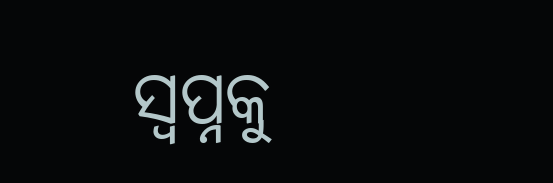ସ୍ୱପ୍ନକୁ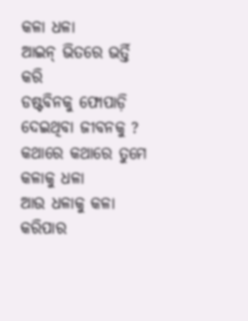କଳା ଧଳା
ଆଇନ୍ ଭିତରେ ଭର୍ତ୍ତି କରି
ଡଷ୍ଟବିନକୁ ଫୋପାଡ଼ି ଦେଇଥିବା ଜୀବନକୁ ?
କଥାରେ କଥାରେ ତୁମେ
କଳାକୁ ଧଳା
ଆଉ ଧଳାକୁ କଳା କରିପାର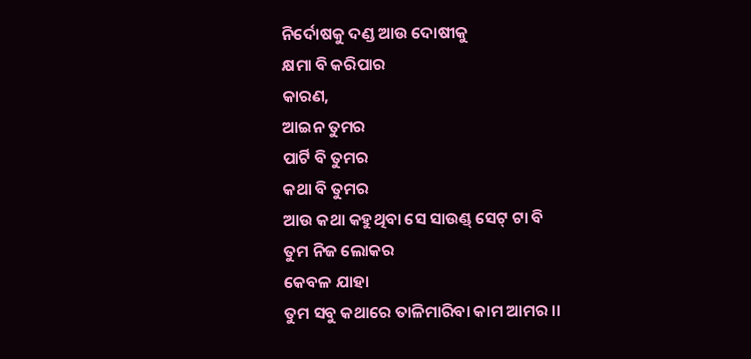ନିର୍ଦୋଷକୁ ଦଣ୍ଡ ଆଉ ଦୋଷୀକୁ
କ୍ଷମା ବି କରିପାର
କାରଣ,
ଆଇନ ତୁମର
ପାର୍ଟି ବି ତୁମର
କଥା ବି ତୁମର
ଆଉ କଥା କହୁଥିବା ସେ ସାଉଣ୍ଡ୍ ସେଟ୍ ଟା ବି
ତୁମ ନିଜ ଲୋକର
କେବଳ ଯାହା
ତୁମ ସବୁ କଥାରେ ତାଳିମାରିବା କାମ ଆମର ।।